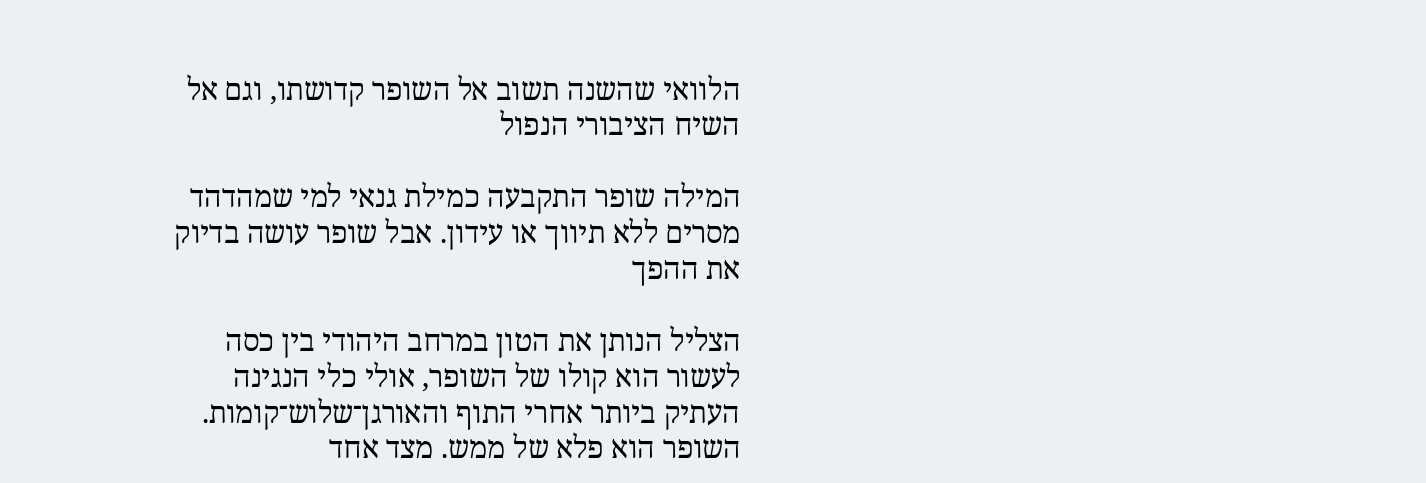הלוואי שהשנה תשוב אל השופר קדושתו, וגם אל השיח הציבורי הנפול

המילה שופר התקבעה כמילת גנאי למי שמהדהד מסרים ללא תיווך או עידון. אבל שופר עושה בדיוק את ההפך

הצליל הנותן את הטון במרחב היהודי בין כסה לעשור הוא קולו של השופר, אולי כלי הנגינה העתיק ביותר אחרי התוף והאורגן־שלוש־קומות. השופר הוא פלא של ממש. מצד אחד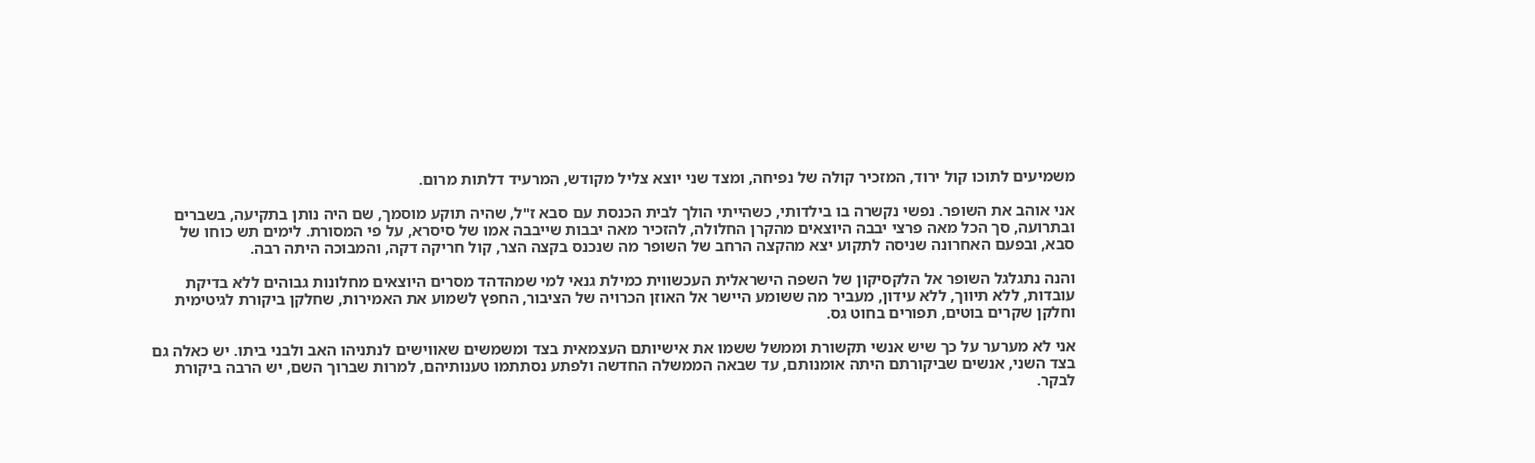משמיעים לתוכו קול ירוד, המזכיר קולה של נפיחה, ומצד שני יוצא צליל מקודש, המרעיד דלתות מרום.

אני אוהב את השופר. נפשי נקשרה בו בילדותי, כשהייתי הולך לבית הכנסת עם סבא ז"ל, שהיה תוקע מוסמך, שם היה נותן בתקיעה, בשברים ובתרועה, סך הכל מאה פרצי יבבה היוצאים מהקרן החלולה, להזכיר מאה יבבות שייבבה אמו של סיסרא, על פי המסורת. לימים תש כוחו של סבא, ובפעם האחרונה שניסה לתקוע יצא מהקצה הרחב של השופר מה שנכנס בקצה הצר, קול חריקה דקה, והמבוכה היתה רבה.

והנה נתגלגל השופר אל הלקסיקון של השפה הישראלית העכשווית כמילת גנאי למי שמהדהד מסרים היוצאים מחלונות גבוהים ללא בדיקת עובדות, ללא תיווך, ללא עידון, מעביר מה ששומע היישר אל האוזן הכרויה של הציבור, החפץ לשמוע את האמירות, שחלקן ביקורת לגיטימית וחלקן שקרים בוטים, תפורים בחוט גס.

אני לא מערער על כך שיש אנשי תקשורת וממשל ששמו את אישיותם העצמאית בצד ומשמשים שאווישים לנתניהו האב ולבני ביתו. יש כאלה גם בצד השני, אנשים שביקורתם היתה אומנותם, עד שבאה הממשלה החדשה ולפתע נסתתמו טענותיהם, למרות שברוך השם, יש הרבה ביקורת לבקר.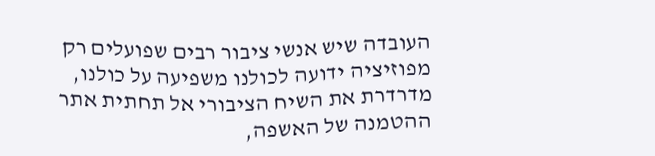העובדה שיש אנשי ציבור רבים שפועלים רק מפוזיציה ידועה לכולנו משפיעה על כולנו, מדרדרת את השיח הציבורי אל תחתית אתר ההטמנה של האשפה,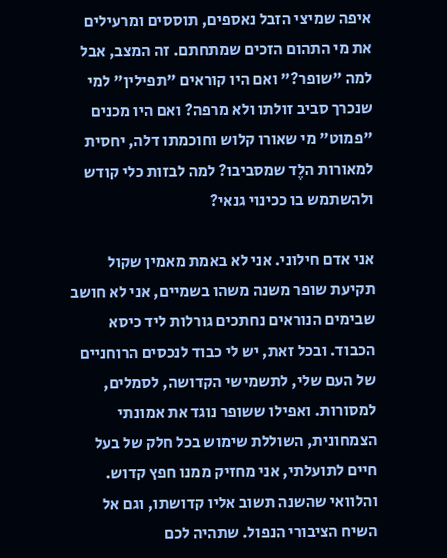איפה שמיצי הזבל נאספים, תוססים ומרעילים את מי התהום הזכים שמתחתם. זה המצב, אבל למה "שופר?" ואם היו קוראים "תפילין" למי שנכרך סביב זולתו ולא מרפה? ואם היו מכנים "פמוט" מי שאורו קלוש וחוכמתו דלה, יחסית למאורות הלֶד שמסביבו? למה לבזות כלי קודש ולהשתמש בו ככינוי גנאי?

אני אדם חילוני. אני לא באמת מאמין שקול תקיעת שופר משנה משהו בשמיים, אני לא חושב שבימים הנוראים נחתכים גורלות ליד כיסא הכבוד. ובכל זאת, יש לי כבוד לנכסים הרוחניים של העם שלי, לתשמישי הקדושה, לסמלים, למסורות. ואפילו ששופר נוגד את אמונתי הצמחונית, השוללת שימוש בכל חלק של בעל חיים לתועלתי, אני מחזיק ממנו חפץ קדוש. והלוואי שהשנה תשוב אליו קדושתו, וגם אל השיח הציבורי הנפול. שתהיה לכם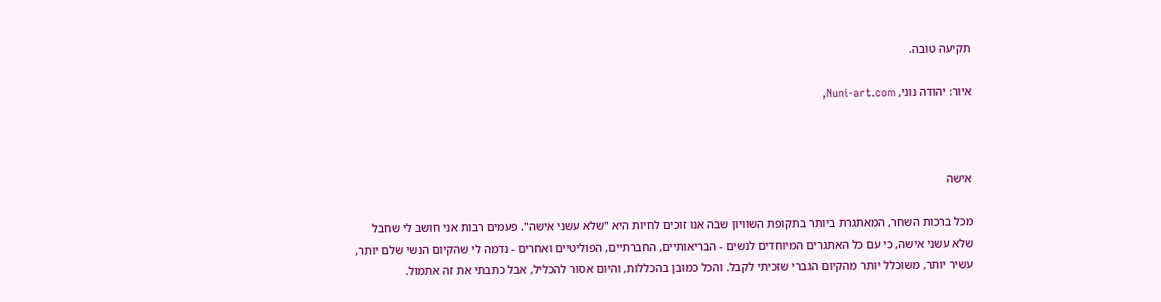תקיעה טובה.

איור: יהודה נוני, Nuni-art.com,



אישה

מכל ברכות השחר, המאתגרת ביותר בתקופת השוויון שבה אנו זוכים לחיות היא "שלא עשני אישה". פעמים רבות אני חושב לי שחבל שלא עשני אישה, כי עם כל האתגרים המיוחדים לנשים - הבריאותיים, החברתיים, הפוליטיים ואחרים - נדמה לי שהקיום הנשי שלם יותר, עשיר יותר, משוכלל יותר מהקיום הגברי שזכיתי לקבל. והכל כמובן בהכללות, והיום אסור להכליל, אבל כתבתי את זה אתמול.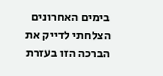בימים האחרונים הצלחתי לדייק את הברכה הזו בעזרת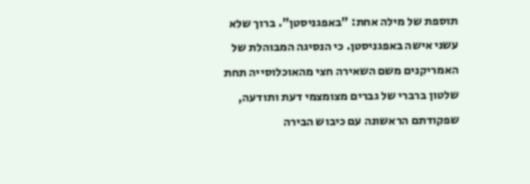תוספת של מילה אחת: "באפגניסטן". ברוך שלא עשני אישה באפגניסטן. כי הנסיגה המבוהלת של האמריקנים משם השאירה חצי מהאוכלוסייה תחת שלטון ברברי של גברים מצומצמי דעת ותודעה, שפקודתם הראשונה עם כיבוש הבירה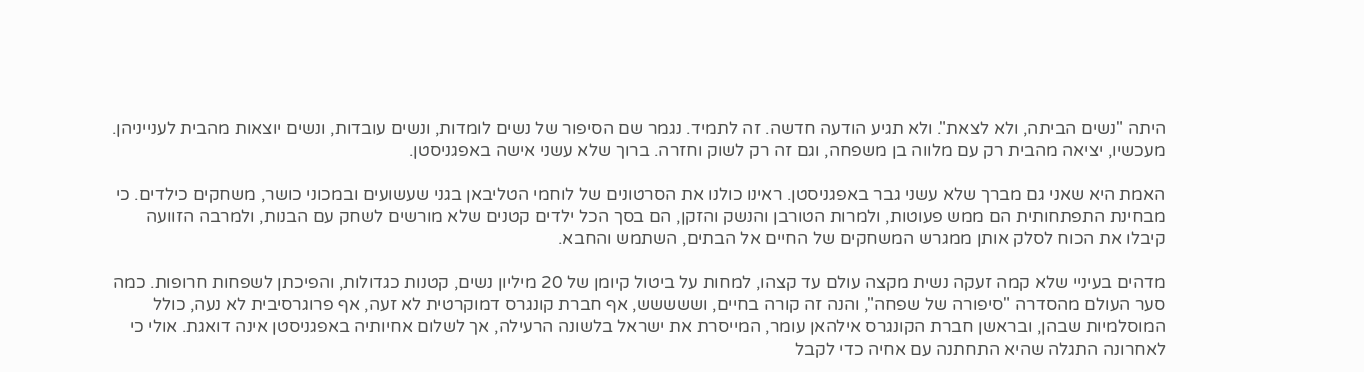היתה "נשים הביתה, ולא לצאת". ולא תגיע הודעה חדשה. זה לתמיד. נגמר שם הסיפור של נשים לומדות, ונשים עובדות, ונשים יוצאות מהבית לענייניהן. מעכשיו, יציאה מהבית רק עם מלווה בן משפחה, וגם זה רק לשוק וחזרה. ברוך שלא עשני אישה באפגניסטן.

האמת היא שאני גם מברך שלא עשני גבר באפגניסטן. ראינו כולנו את הסרטונים של לוחמי הטליבאן בגני שעשועים ובמכוני כושר, משחקים כילדים. כי מבחינת התפתחותית הם ממש פעוטות, ולמרות הטורבן והנשק והזקן, הם בסך הכל ילדים קטנים שלא מורשים לשחק עם הבנות, ולמרבה הזוועה קיבלו את הכוח לסלק אותן ממגרש המשחקים של החיים אל הבתים, השתמש והחבא.

מדהים בעיניי שלא קמה זעקה נשית מקצה עולם עד קצהו, למחות על ביטול קיומן של 20 מיליון נשים, קטנות כגדולות, והפיכתן לשפחות חרופות. כמה סער העולם מהסדרה "סיפורה של שפחה", והנה זה קורה בחיים, וששששש, אף חברת קונגרס דמוקרטית לא זעה, אף פרוגרסיבית לא נעה, כולל המוסלמיות שבהן, ובראשן חברת הקונגרס אילהאן עומר, המייסרת את ישראל בלשונה הרעילה, אך לשלום אחיותיה באפגניסטן אינה דואגת. אולי כי לאחרונה התגלה שהיא התחתנה עם אחיה כדי לקבל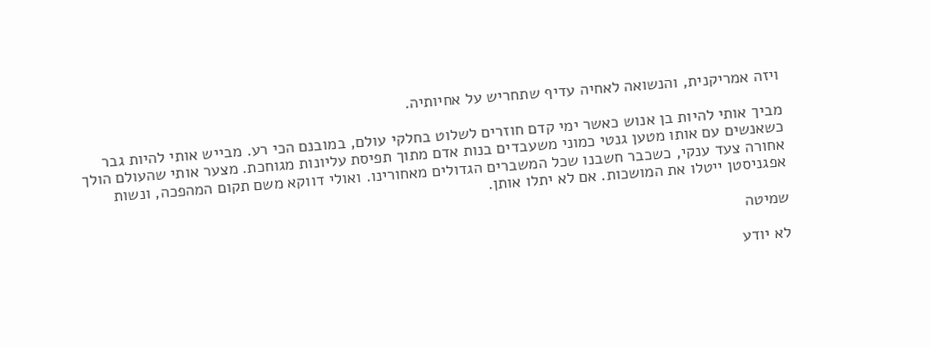ויזה אמריקנית, והנשואה לאחיה עדיף שתחריש על אחיותיה.

מביך אותי להיות בן אנוש כאשר ימי קדם חוזרים לשלוט בחלקי עולם, במובנם הכי רע. מבייש אותי להיות גבר כשאנשים עם אותו מטען גנטי כמוני משעבדים בנות אדם מתוך תפיסת עליונות מגוחכת. מצער אותי שהעולם הולך אחורה צעד ענקי, כשכבר חשבנו שכל המשברים הגדולים מאחורינו. ואולי דווקא משם תקום המהפכה, ונשות אפגניסטן ייטלו את המושכות. אם לא יתלו אותן.

שמיטה

לא יודע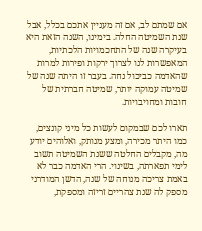אם שמתם לב, אם זה מעניין אתכם בכלל, אבל שנת השמיטה החלה. בימינו, השנה הזאת היא בעיקרה שנה של התחכמויות הלכתיות, המאפשרות לנו לצרוך ירקות ופירות למרות שהאדמה כביכול נחה. בעבר זו היתה שנה של שמיטה עמוקה יותר, שמיטה חברתית של חובות ומחויבויות.

תארו לכם שבמקום לעשות כל מיני קונצים, כמו היתר מכירה, ומצע מנותק, ואלוהים יודע מה, מקבלים החלטה ששנת השמיטה תשוב לימי תפארתה, בשינוי. הרי האדמה כבר לא באמת צריכה מנוחה של שנה, הדשן המודרני מספק לה שנת צהריים זריזה ומספקת,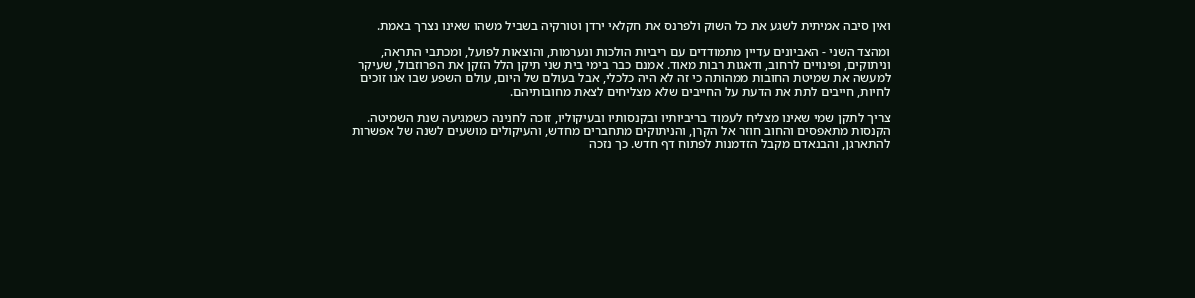ואין סיבה אמיתית לשגע את כל השוק ולפרנס את חקלאי ירדן וטורקיה בשביל משהו שאינו נצרך באמת.

ומהצד השני - האביונים עדיין מתמודדים עם ריביות הולכות ונערמות, והוצאות לפועל, ומכתבי התראה, וניתוקים, ופינויים לרחוב, ודאגות רבות מאוד. אמנם כבר בימי בית שני תיקן הלל הזקן את הפרוזבול, שעיקר למעשה את שמיטת החובות ממהותה כי זה לא היה כלכלי, אבל בעולם של היום, עולם השפע שבו אנו זוכים לחיות, חייבים לתת את הדעת על החייבים שלא מצליחים לצאת מחובותיהם.

צריך לתקן שמי שאינו מצליח לעמוד בריביותיו ובקנסותיו ובעיקוליו, זוכה לחנינה כשמגיעה שנת השמיטה. הקנסות מתאפסים והחוב חוזר אל הקרן, והניתוקים מתחברים מחדש, והעיקולים מושעים לשנה של אפשרות להתארגן, והבנאדם מקבל הזדמנות לפתוח דף חדש. כך נזכה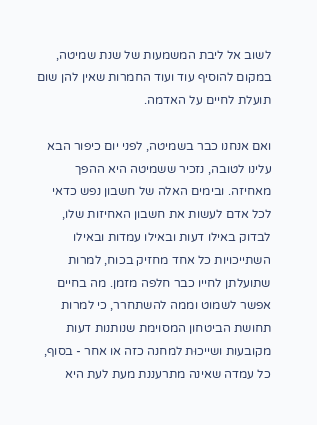לשוב אל ליבת המשמעות של שנת שמיטה, במקום להוסיף עוד ועוד החמרות שאין להן שום תועלת לחיים על האדמה.

ואם אנחנו כבר בשמיטה, לפני יום כיפור הבא עלינו לטובה, נזכיר ששמיטה היא ההפך מאחיזה. ובימים האלה של חשבון נפש כדאי לכל אדם לעשות את חשבון האחיזות שלו, לבדוק באילו דעות ובאילו עמדות ובאילו השתייכויות כל אחד מחזיק בכוח, למרות שתועלתן לחייו כבר חלפה מזמן. מה בחיים אפשר לשמוט וממה להשתחרר, כי למרות תחושת הביטחון המסוימת שנותנות דעות מקובעות ושייכוּת למחנה כזה או אחר - בסוף, כל עמדה שאינה מתרעננת מעת לעת היא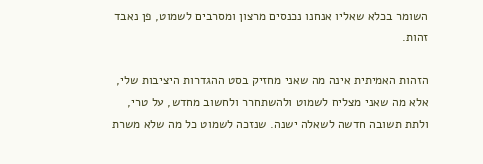השומר בכלא שאליו אנחנו נכנסים מרצון ומסרבים לשמוט, פן נאבד זהות.

הזהות האמיתית אינה מה שאני מחזיק בסט ההגדרות היציבות שלי, אלא מה שאני מצליח לשמוט ולהשתחרר ולחשוב מחדש, על טרי, ולתת תשובה חדשה לשאלה ישנה. שנזכה לשמוט כל מה שלא משרת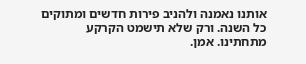אותנו נאמנה ולהניב פירות חדשים ומתוקים כל השנה. ורק שלא תישמט הקרקע מתחתינו. אמן.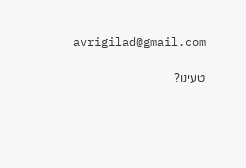avrigilad@gmail.com

טעינו?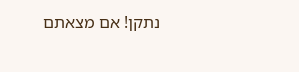נתקן! אם מצאתם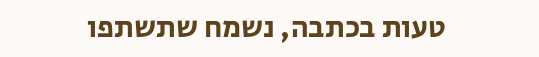טעות בכתבה, נשמח שתשתפו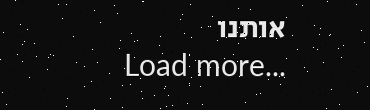אותנו
Load more...